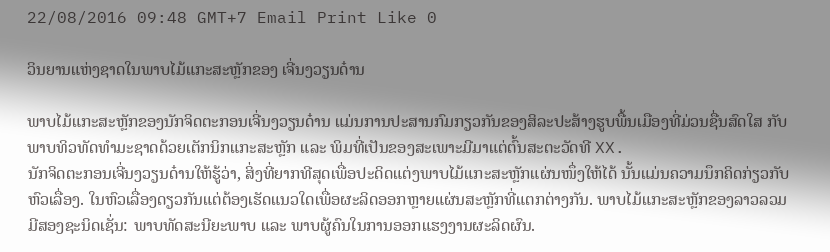22/08/2016 09:48 GMT+7 Email Print Like 0

ວິນຍານແຫ່ງຊາດໃນພາບໄມ້ແກະສະຫຼັກຂອງ ເຈີ່ນງວຽນດ໋ານ

ພາບໄມ້ແກະສະຫຼັກຂອງນັກຈິດຕະກອນເຈີ່ນງວຽນດ໋ານ ແມ່ນການປະສານກົມກຽວກັນຂອງສິລະປະສ້າງຮູບພື້ນເມືອງທີ່ມ່ວນຊື່ນສົດໃສ ກັບພາບທິວທັດທຳມະຊາດດ້ວຍເຕັກນິກແກະສະຫຼັກ ແລະ ພິມທີ່ເປັນຂອງສະເພາະມີມາແຕ່ຕົ້ນສະຕະວັດທີ XX.
ນັກຈິດຕະກອນເຈີ່ນງວຽນດ໋ານໃຫ້ຮູ້ວ່າ, ສິ່ງທີ່ຍາກທີສຸດເພື່ອປະດິດແຕ່ງພາບໄມ້ແກະສະຫຼັກແຜ່ນໜຶ່ງໃຫ້ໄດ້ ນັ້ນແມ່ນຄວາມນຶກຄິດກ່ຽວກັບຫົວເລື່ອງ. ໃນຫົວເລື່ອງດຽວກັນແຕ່ຕ້ອງເຮັດແນວໃດເພື່ອຜະລິດອອກຫຼາຍແຜ່ນສະຫຼັກທີ່ແຕກຕ່າງກັນ. ພາບໄມ້ແກະສະຫຼັກຂອງລາວລວມມີສອງຊະນິດເຊັ່ນ: ພາບທັດສະນີຍະພາບ ແລະ ພາບຜູ້ຄົນໃນການອອກແຮງງານຜະລິດຜົນ.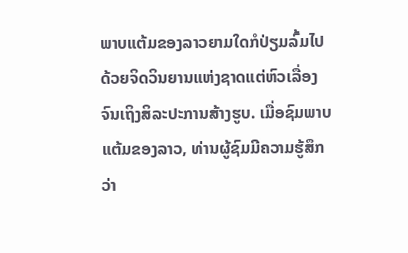ພາບແຕ້ມຂອງລາວຍາມໃດກໍປ່ຽມລົ້ມໄປດ້ວຍຈິດວິນຍານແຫ່ງຊາດແຕ່ຫົວເລື່ອງຈົນເຖິງສິລະປະການສ້າງຮູບ. ເມື່ອຊົມພາບແຕ້ມຂອງລາວ, ທ່ານຜູ້ຊົມມີຄວາມຮູ້ສຶກ
ວ່າ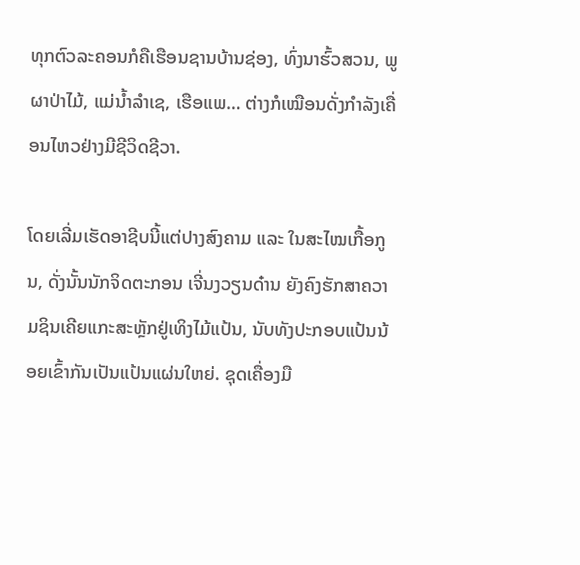ທຸກຕົວລະຄອນກໍຄືເຮືອນຊານບ້ານຊ່ອງ, ທົ່ງນາຮົ້ວສວນ, ພູຜາປ່າໄມ້, ແມ່ນ້ຳລຳເຊ, ເຮືອແພ… ຕ່າງກໍເໝືອນດັ່ງກຳລັງເຄື່ອນໄຫວຢ່າງມີຊີວິດຊີວາ.

ໂດຍເລີ່ມເຮັດອາຊີບນີ້ແຕ່ປາງສົງຄາມ ແລະ ໃນສະໄໝເກື້ອກູນ, ດັ່ງນັ້ນນັກຈິດຕະກອນ ເຈີ່ນງວຽນດ໋ານ ຍັງຄົງຮັກສາຄວາມຊິນເຄີຍແກະສະຫຼັກຢູ່ເທິງໄມ້ແປ້ນ, ນັບທັງປະກອບແປ້ນນ້ອຍເຂົ້າກັນເປັນແປ້ນແຜ່ນໃຫຍ່. ຊຸດເຄື່ອງມື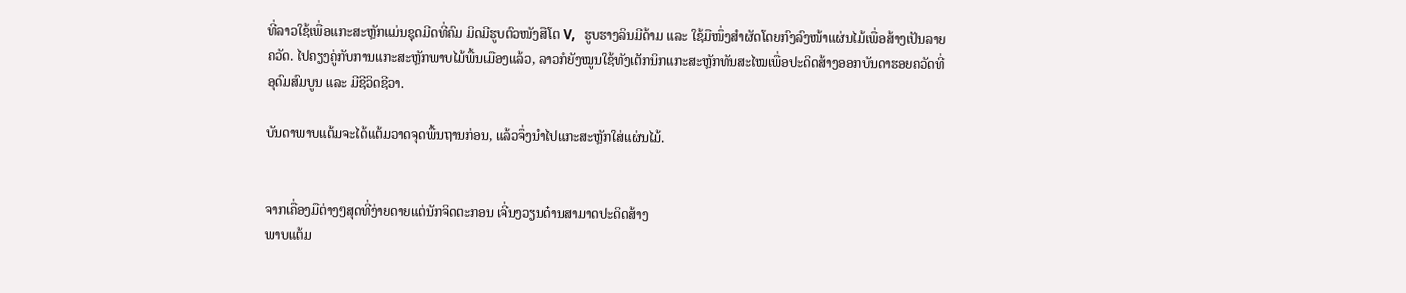ທີ່ລາວໃຊ້ເພື່ອແກະສະຫຼັກແມ່ນຊຸດມີດທີ່ຄົມ ມິດມີຮູບຕົວໜັງສືໂຕ V,   ຮູບຮາງລິນມີດ້າມ ແລະ ໃຊ້ມືໜຶ່ງສຳຜັດໂດຍກົງລົງໜ້າແຜ່ນໄມ້ເພື່ອສ້າງເປັນລາຍຄວັດ. ໄປຄຽງຄູ່ກັບການແກະສະຫຼັກພາບໄມ້ພື້ນເມືອງແລ້ວ, ລາວກໍຍັງໝູນໃຊ້ທັງເຕັກນິກແກະສະຫຼັກທັນສະໄໝເພື່ອປະດິດສ້າງອອກບັນດາຮອຍຄວັດທີ່ອຸດົມສົມບູນ ແລະ ມີຊີວິດຊີວາ.

ບັນດາພາບແຕ້ມຈະໄດ້ແຕ້ມວາດຈຸດພື້ນຖານກ່ອນ, ແລ້ວຈຶ່ງນຳໄປແກະສະຫຼັກໃສ່ແຜ່ນໄມ້.


ຈາກເຄື່ອງມືຕ່າງໆສຸດທີ່ງ່າຍດາຍແຕ່ນັກຈິດຕະກອນ ເຈີ່ນງວຽນດ໋ານສາມາດປະດິດສ້າງ
ພາບແຕ້ມ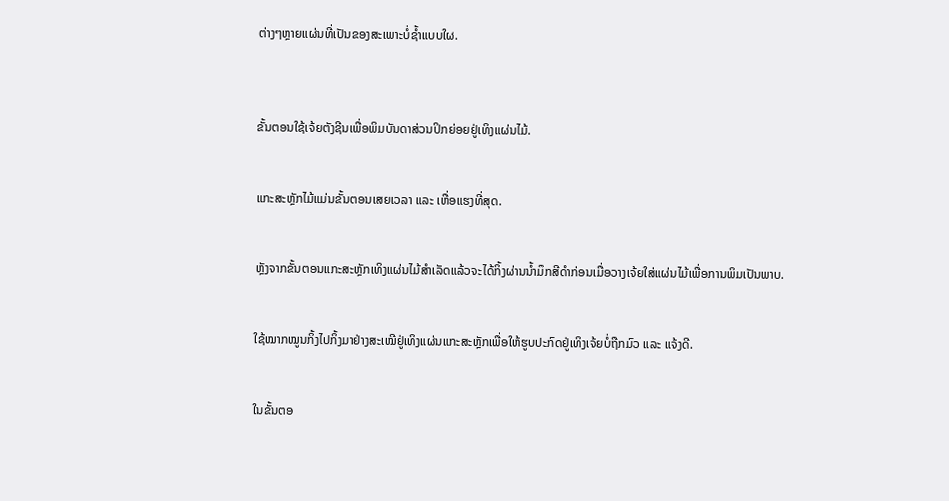ຕ່າງໆຫຼາຍແຜ່ນທີ່ເປັນຂອງສະເພາະບໍ່ຊ້ຳແບບໃຜ.



ຂັ້ນຕອນໃຊ້ເຈ້ຍຕັງຊີນເພື່ອພິມບັນດາສ່ວນປິກຍ່ອຍຢູ່ເທິງແຜ່ນໄມ້.


ແກະສະຫຼັກໄມ້ແມ່ນຂັ້ນຕອນເສຍເວລາ ແລະ ເຫື່ອແຮງທີ່ສຸດ.


ຫຼັງຈາກຂັ້ນຕອນແກະສະຫຼັກເທິງແຜ່ນໄມ້ສຳເລັດແລ້ວຈະໄດ້ກິ້ງຜ່ານນ້ຳມຶກສີດຳກ່ອນເມື່ອວາງເຈ້ຍໃສ່ແຜ່ນໄມ້ເພື່ອການພິມເປັນພາບ.


ໃຊ້ໝາກໝູນກິ້ງໄປກິ້ງມາຢ່າງສະເໝີຢູ່ເທິງແຜ່ນແກະສະຫຼັກເພື່ອໃຫ້ຮູບປະກົດຢູ່ເທິງເຈ້ຍບໍ່ຖືກມົວ ແລະ ແຈ້ງດີ.


ໃນຂັ້ນຕອ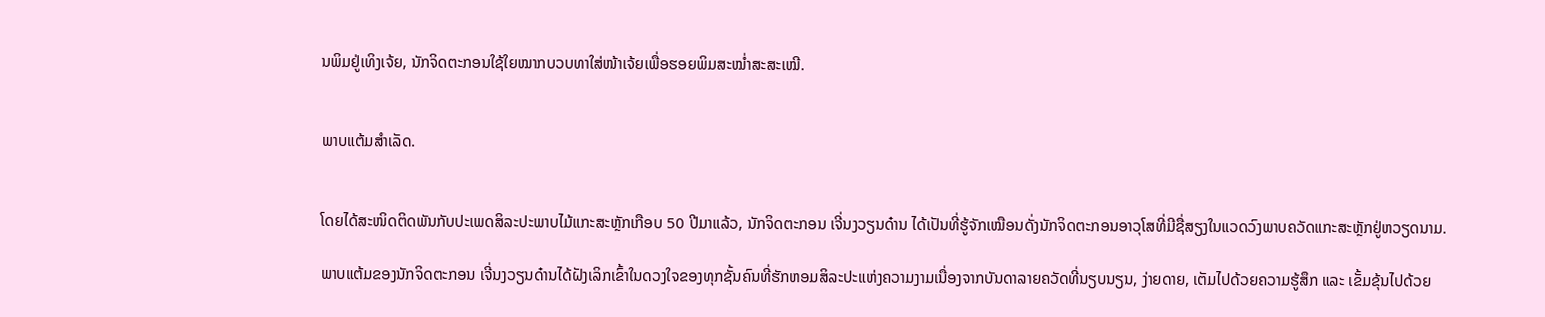ນພິມຢູ່ເທິງເຈ້ຍ, ນັກຈິດຕະກອນໃຊ້ໃຍໝາກບວບທາໃສ່ໜ້າເຈ້ຍເພື່ອຮອຍພິມສະໝໍ່າສະສະເໝີ.


ພາບແຕ້ມສຳເລັດ.


ໂດຍໄດ້ສະໜິດຕິດພັນກັບປະເພດສິລະປະພາບໄມ້ແກະສະຫຼັກເກືອບ 50 ປີມາແລ້ວ, ນັກຈິດຕະກອນ ເຈີ່ນງວຽນດ໋ານ ໄດ້ເປັນທີ່ຮູ້ຈັກເໝືອນດັ່ງນັກຈິດຕະກອນອາວຸໂສທີ່ມີຊື່ສຽງໃນແວດວົງພາບຄວັດແກະສະຫຼັກຢູ່ຫວຽດນາມ.

ພາບແຕ້ມຂອງນັກຈິດຕະກອນ ເຈີ່ນງວຽນດ໋ານໄດ້ຝັງເລິກເຂົ້າໃນດວງໃຈຂອງທຸກຊັ້ນຄົນທີ່ຮັກຫອມສິລະປະແຫ່ງຄວາມງາມເນື່ອງຈາກບັນດາລາຍຄວັດທີ່ນຽບນຽນ, ງ່າຍດາຍ, ເຕັມໄປດ້ວຍຄວາມຮູ້ສຶກ ແລະ ເຂັ້ມຂຸ້ນໄປດ້ວຍ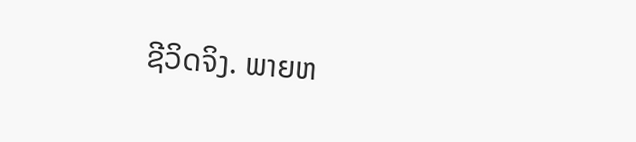ຊີວິດຈິງ. ພາຍຫ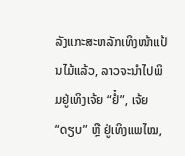ລັງແກະສະຫລັກເທິງໜ້າແປ້ນໄມ້ແລ້ວ, ລາວຈະນຳໄປພິມຢູ່ເທິງເຈ້ຍ “ຢໍ໋”, ເຈ້ຍ “ດຽບ” ຫຼື ຢູ່ເທິງແພໄໝ,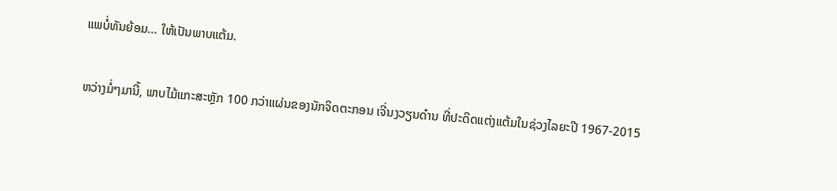ແພບໍ່ທັນຍ້ອມ… ໃຫ້ເປັນພາບແຕ້ມ.

ຫວ່າງມໍ່ໆມານີ້, ພາບໄມ້ແກະສະຫຼັກ 100 ກວ່າແຜ່ນຂອງນັກຈິດຕະກອນ ເຈີ່ນງວຽນດ໋ານ ທີ່ປະດິດແຕ່ງແຕ້ມໃນຊ່ວງໄລຍະປີ 1967-2015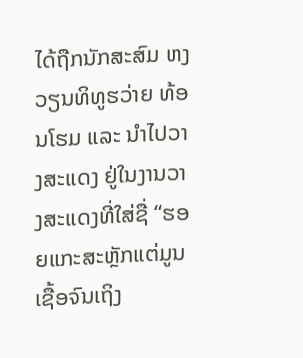ໄດ້ຖືກນັກສະສົມ ຫງວຽນທິທູຮວ່າຍ ທ້ອນໂຮມ ແລະ ນຳໄປວາງສະແດງ ຢູ່ໃນງານວາງສະແດງທີ່ໃສ່ຊື່ “ຮອຍແກະສະຫຼັກແຕ່ມູນເຊື້ອຈົນເຖິງ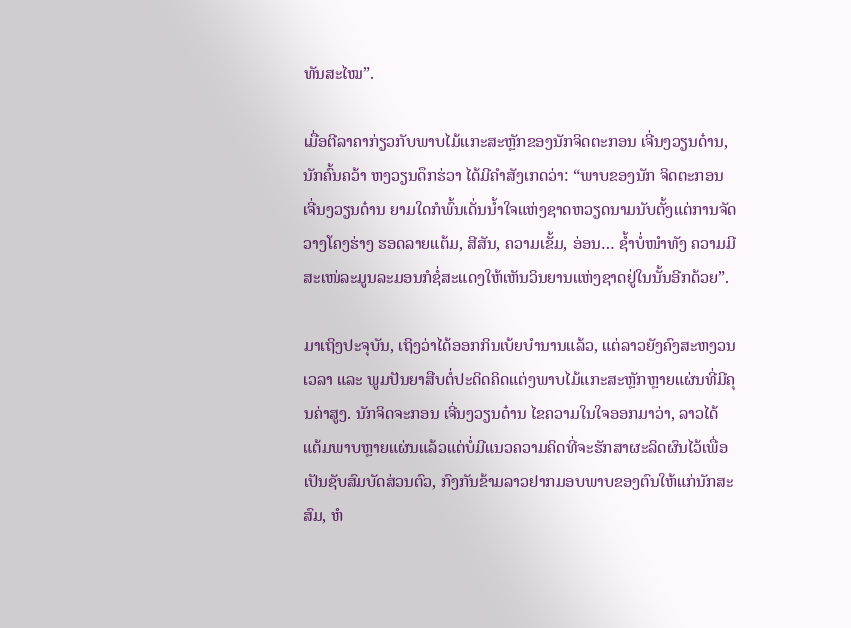ທັນສະໄໝ”.

ເມື່ອຕີລາຄາກ່ຽວກັບພາບໄມ້ແກະສະຫຼັກຂອງນັກຈິດຕະກອນ ເຈີ່ນງວຽນດ໋ານ, ນັກຄົ້ນຄວ້າ ຫງວຽນດຶກຮ່ວາ ໄດ້ມີຄຳສັງເກດວ່າ: “ພາບຂອງນັກ ຈິດຕະກອນ ເຈີ່ນງວຽນດ໋ານ ຍາມໃດກໍພົ້ນເດັ່ນນ້ຳໃຈແຫ່ງຊາດຫວຽດນາມນັບຕັ້ງແຕ່ການຈັດວາງໂຄງຮ່າງ ຮອດລາຍແຕ້ມ, ສີສັນ, ຄວາມເຂັ້ມ, ອ່ອນ… ຊ້ຳບໍ່ໜຳທັງ ຄວາມມີສະເໜ່ລະມູນລະມອນກໍຊໍ່ສະແດງໃຫ້ເຫັນວິນຍານແຫ່ງຊາດຢູ່ໃນນັ້ນອີກດ້ວຍ”.

ມາເຖິງປະຈຸບັນ, ເຖິງວ່າໄດ້ອອກກິນເບ້ຍບຳນານແລ້ວ, ແຕ່ລາວຍັງຄົງສະຫງວນເວລາ ແລະ ພູມປັນຍາສືບຕໍ່ປະດິດຄິດແຕ່ງພາບໄມ້ແກະສະຫຼັກຫຼາຍແຜ່ນທີ່ມີຄຸນຄ່າສູງ. ນັກຈິດຈະກອນ ເຈີ່ນງວຽນດ໋ານ ໄຂຄວາມໃນໃຈອອກມາວ່າ, ລາວໄດ້ແຕ້ມພາບຫຼາຍແຜ່ນແລ້ວແຕ່ບໍ່ມີແນວຄວາມຄິດທີ່ຈະຮັກສາຜະລິດຜົນໄວ້ເພື່ອເປັນຊັບສົມບັດສ່ວນຕົວ, ກົງກັນຂ້າມລາວຢາກມອບພາບຂອງຕົນໃຫ້ແກ່ນັກສະສົມ, ຫໍ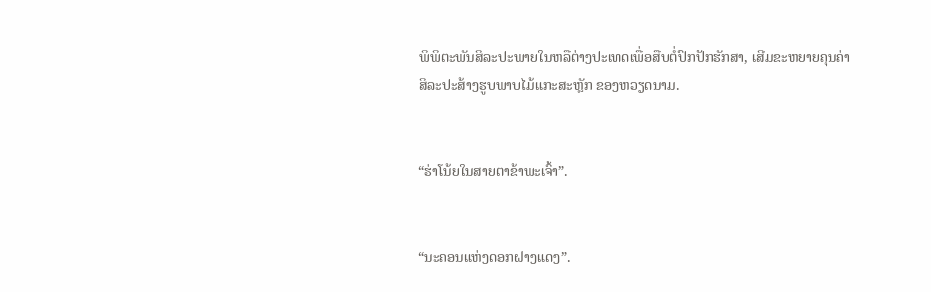ພິພິຕະພັນສິລະປະພາຍໃນຫລືຕ່າງປະເທດເພື່ອສືບຕໍ່ປົກປັກຮັກສາ, ເສີມຂະຫຍາຍຄຸນຄ່າສິລະປະສ້າງຮູບພາບໄມ້ແກະສະຫຼັກ ຂອງຫວຽດນາມ.


“ຮ່າໂນ້ຍໃນສາຍຕາຂ້າພະເຈົ້າ”.


“ນະຄອນແຫ່ງດອກຝາງແດງ”.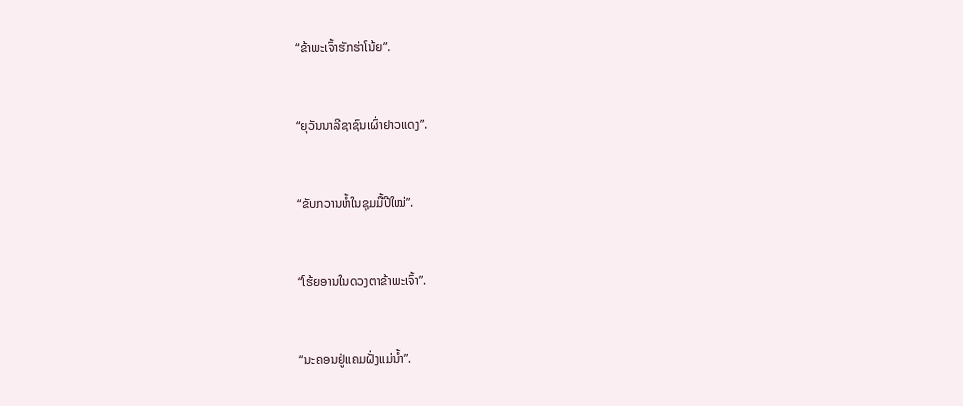“ຂ້າພະເຈົ້າຮັກຮ່າໂນ້ຍ”.


“ຍຸວັນນາລີຊາຊົນເຜົ່າຢາວແດງ”.


“ຂັບກວານຫໍ້ໃນຊຸມມື້ປີໃໝ່”.


“ໂຮ້ຍອານໃນດວງຕາຂ້າພະເຈົ້າ”.


“ນະຄອນຢູ່ແຄມຝັ່ງແມ່ນ້ຳ”.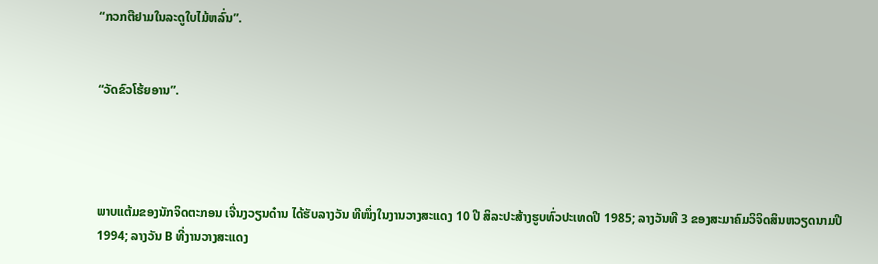“ກວກຕືຢາມໃນລະດູໃບໄມ້ຫລົ່ນ”.


“ວັດຂົວໂຮ້ຍອານ”.




ພາບແຕ້ມຂອງນັກຈິດຕະກອນ ເຈີ່ນງວຽນດ໋ານ ໄດ້ຮັບລາງວັນ ທີໜຶ່ງໃນງານວາງສະແດງ 10 ປີ ສິລະປະສ້າງຮູບທົ່ວປະເທດປີ 1985; ລາງວັນທີ 3 ຂອງສະມາຄົມວິຈິດສິນຫວຽດນາມປີ 1994; ລາງວັນ B ທີ່ງານວາງສະແດງ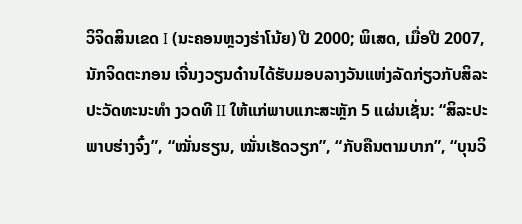ວິຈິດສິນເຂດ I (ນະຄອນຫຼວງຮ່າໂນ້ຍ) ປີ 2000; ພິເສດ, ເມື່ອປີ 2007, ນັກຈິດຕະກອນ ເຈີ່ນງວຽນດ໋ານໄດ້ຮັບມອບລາງວັນແຫ່ງລັດກ່ຽວກັບສິລະປະວັດທະນະທຳ ງວດທີ II ໃຫ້ແກ່ພາບແກະສະຫຼັກ 5 ແຜ່ນເຊັ່ນ: “ສິລະປະພາບຮ່າງຈົ໋ງ”, “ໝັ່ນຮຽນ, ໝັ່ນເຮັດວຽກ”, “ກັບຄືນຕາມບາກ”, “ບຸນວິ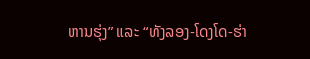ຫານຮຸ່ງ” ແລະ “ທັງລອງ-ໂດງໂດ-ຮ່າ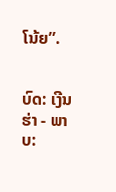ໂນ້ຍ”.


ບົດ: ເງີນຮ່າ - ພາບ: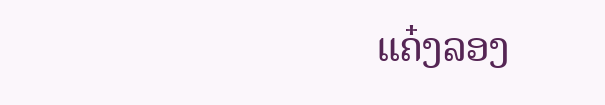ແຄ໋ງລອງ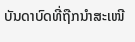ບັນດາບົດທີ່ຖືກນຳສະເໜີ